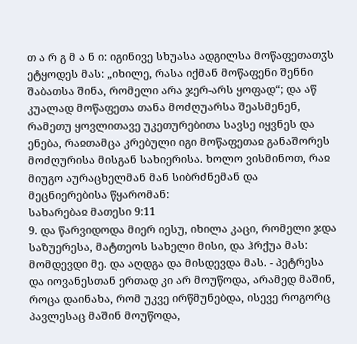თ ა რ გ მ ა ნ ი: იგინივე სხუასა ადგილსა მოწაფეთათჳს ეტყოდეს მას: „იხილე, რასა იქმან მოწაფენი შენნი შაბათსა შინა, რომელი არა ჯერ-არს ყოფად“; და აწ კუალად მოწაფეთა თანა მოძღუარსა შეასმენენ, რამეთუ ყოვლითავე უკეთურებითა სავსე იყვნეს და ენება, რაჲთამცა კრებული იგი მოწაფეთაჲ განაშორეს მოძღურისა მისგან სახიერისა. ხოლო ვისმინოთ, რაჲ მიუგო აურაცხელმან მან სიბრძნემან და მეცნიერებისა წყარომან:
სახარებაჲ მათესი 9:11
9. და წარვიდოდა მიერ იესუ, იხილა კაცი, რომელი ჯდა საზუერესა, მატთეოს სახელი მისი, და ჰრქუა მას: მომდევდი მე. და აღდგა და მისდევდა მას. - პეტრესა და იოვანესთან ერთად კი არ მოუწოდა, არამედ მაშინ, როცა დაინახა, რომ უკვე ირწმუნებდა, ისევე როგორც პავლესაც მაშინ მოუწოდა,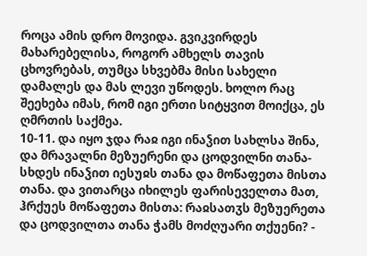როცა ამის დრო მოვიდა. გვიკვირდეს მახარებელისა, როგორ ამხელს თავის ცხოვრებას, თუმცა სხვებმა მისი სახელი დამალეს და მას ლევი უწოდეს. ხოლო რაც შეეხება იმას, რომ იგი ერთი სიტყვით მოიქცა, ეს ღმრთის საქმეა.
10-11. და იყო ჯდა რაჲ იგი ინაჴით სახლსა შინა, და მრავალნი მეზუერენი და ცოდვილნი თანა-სხდეს ინაჴით იესუჲს თანა და მოწაფეთა მისთა თანა. და ვითარცა იხილეს ფარისეველთა მათ, ჰრქუეს მოწაფეთა მისთა: რაჲსათჳს მეზუერეთა და ცოდვილთა თანა ჭამს მოძღუარი თქუენი? -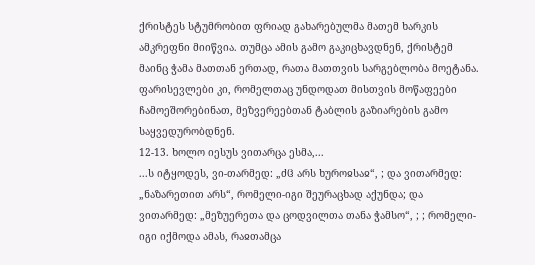ქრისტეს სტუმრობით ფრიად გახარებულმა მათემ ხარკის ამკრეფნი მიიწვია. თუმცა ამის გამო გაკიცხავდნენ, ქრისტემ მაინც ჭამა მათთან ერთად, რათა მათთვის სარგებლობა მოეტანა. ფარისევლები კი, რომელთაც უნდოდათ მისთვის მოწაფეები ჩამოეშორებინათ, მეზვერეებთან ტაბლის გაზიარების გამო საყვედურობდნენ.
12-13. ხოლო იესუს ვითარცა ესმა,...
...ს იტყოდეს, ვი-თარმედ: „ძჱ არს ხუროჲსაჲ“, ; და ვითარმედ: „ნაზარეთით არს“, რომელი-იგი შეურაცხად აქუნდა; და ვითარმედ: „მეზუერეთა და ცოდვილთა თანა ჭამსო“, ; ; რომელი-იგი იქმოდა ამას, რაჲთამცა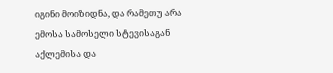იგინი მოიზიდნა, და რამეთუ არა ემოსა სამოსელი სტევისაგან აქლემისა და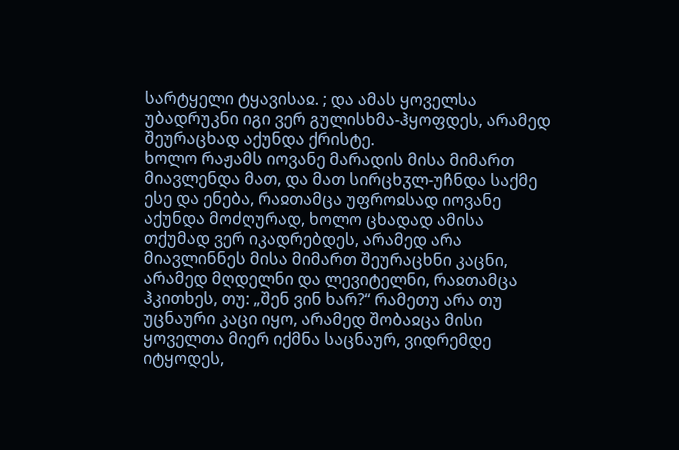სარტყელი ტყავისაჲ. ; და ამას ყოველსა უბადრუკნი იგი ვერ გულისხმა-ჰყოფდეს, არამედ შეურაცხად აქუნდა ქრისტე.
ხოლო რაჟამს იოვანე მარადის მისა მიმართ მიავლენდა მათ, და მათ სირცხჳლ-უჩნდა საქმე ესე და ენება, რაჲთამცა უფროჲსად იოვანე აქუნდა მოძღურად, ხოლო ცხადად ამისა თქუმად ვერ იკადრებდეს, არამედ არა მიავლინნეს მისა მიმართ შეურაცხნი კაცნი, არამედ მღდელნი და ლევიტელნი, რაჲთამცა ჰკითხეს, თუ: „შენ ვინ ხარ?“ რამეთუ არა თუ უცნაური კაცი იყო, არამედ შობაჲცა მისი ყოველთა მიერ იქმნა საცნაურ, ვიდრემდე იტყოდეს,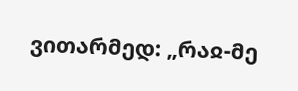ვითარმედ: „რაჲ-მე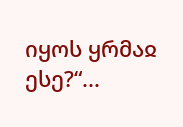იყოს ყრმაჲ ესე?“...